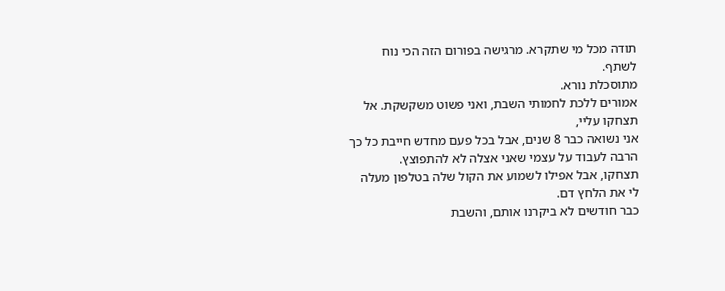תודה מכל מי שתקרא. מרגישה בפורום הזה הכי נוח לשתף.
מתוסכלת נורא.
אמורים ללכת לחמותי השבת, ואני פשוט משקשקת. אל תצחקו עליי,
אני נשואה כבר 8 שנים, אבל בכל פעם מחדש חייבת כל כך הרבה לעבוד על עצמי שאני אצלה לא להתפוצץ.
תצחקו, אבל אפילו לשמוע את הקול שלה בטלפון מעלה לי את הלחץ דם.
כבר חודשים לא ביקרנו אותם, והשבת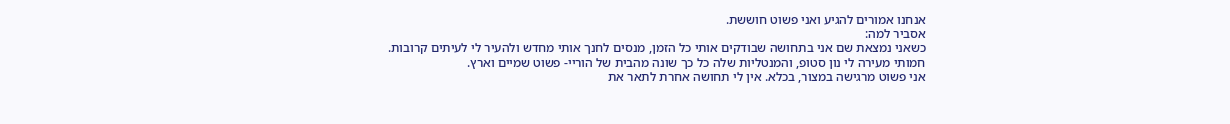אנחנו אמורים להגיע ואני פשוט חוששת.
אסביר למה:
כשאני נמצאת שם אני בתחושה שבודקים אותי כל הזמן, מנסים לחנך אותי מחדש ולהעיר לי לעיתים קרובות.
חמותי מעירה לי נון סטופ, והמנטליות שלה כל כך שונה מהבית של הוריי- פשוט שמיים וארץ.
אני פשוט מרגישה במצור, בכלא. אין לי תחושה אחרת לתאר את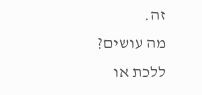זה.
מה עושים?
ללכת או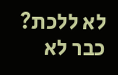לא ללכת? כבר לא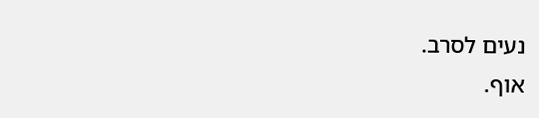נעים לסרב.
אוף.